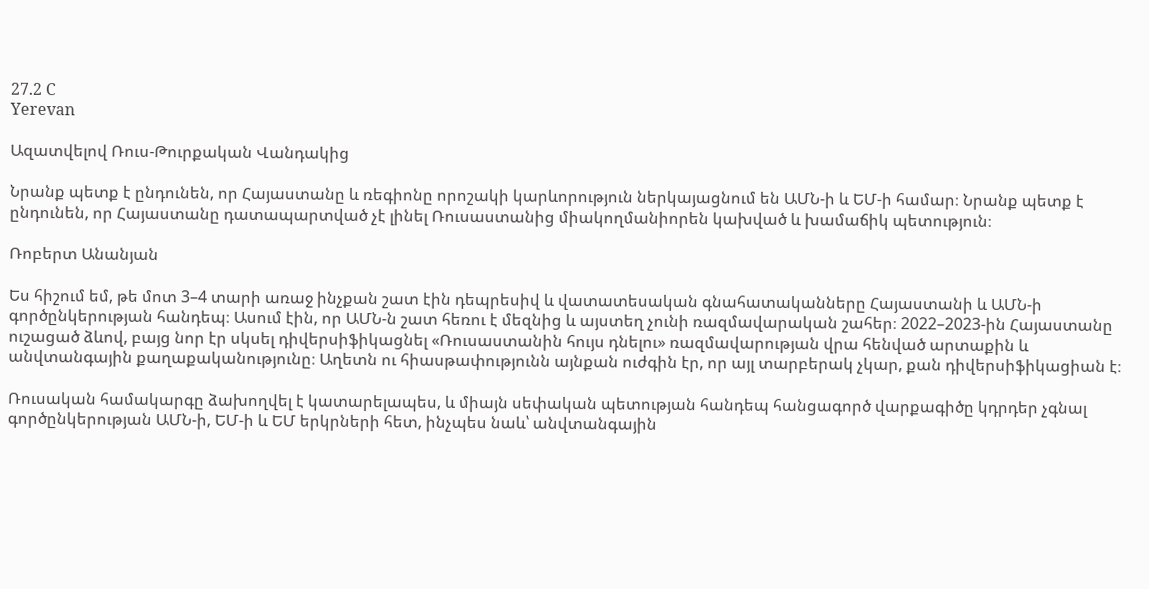27.2 C
Yerevan

Ազատվելով Ռուս-Թուրքական Վանդակից

Նրանք պետք է ընդունեն, որ Հայաստանը և ռեգիոնը որոշակի կարևորություն ներկայացնում են ԱՄՆ‑ի և ԵՄ‑ի համար։ Նրանք պետք է ընդունեն, որ Հայաստանը դատապարտված չէ լինել Ռուսաստանից միակողմանիորեն կախված և խամաճիկ պետություն։

Ռոբերտ Անանյան

Ես հիշում եմ, թե մոտ 3–4 տարի առաջ ինչքան շատ էին դեպրեսիվ և վատատեսական գնահատականները Հայաստանի և ԱՄՆ‑ի գործընկերության հանդեպ։ Ասում էին, որ ԱՄՆ‑ն շատ հեռու է մեզնից և այստեղ չունի ռազմավարական շահեր։ 2022–2023-ին Հայաստանը ուշացած ձևով, բայց նոր էր սկսել դիվերսիֆիկացնել «Ռուսաստանին հույս դնելու» ռազմավարության վրա հենված արտաքին և անվտանգային քաղաքականությունը։ Աղետն ու հիասթափությունն այնքան ուժգին էր, որ այլ տարբերակ չկար, քան դիվերսիֆիկացիան է։

Ռուսական համակարգը ձախողվել է կատարելապես, և միայն սեփական պետության հանդեպ հանցագործ վարքագիծը կդրդեր չգնալ գործընկերության ԱՄՆ‑ի, ԵՄ‑ի և ԵՄ երկրների հետ, ինչպես նաև՝ անվտանգային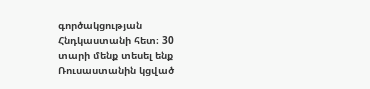գործակցության Հնդկաստանի հետ։ 30 տարի մենք տեսել ենք Ռուսաստանին կցված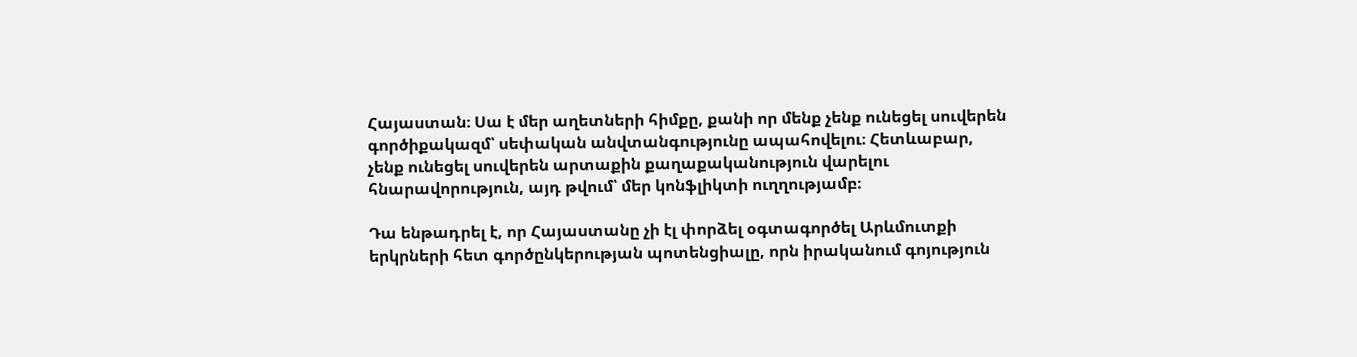Հայաստան։ Սա է մեր աղետների հիմքը, քանի որ մենք չենք ունեցել սուվերեն գործիքակազմ՝ սեփական անվտանգությունը ապահովելու։ Հետևաբար, չենք ունեցել սուվերեն արտաքին քաղաքականություն վարելու հնարավորություն, այդ թվում՝ մեր կոնֆլիկտի ուղղությամբ։

Դա ենթադրել է, որ Հայաստանը չի էլ փորձել օգտագործել Արևմուտքի երկրների հետ գործընկերության պոտենցիալը, որն իրականում գոյություն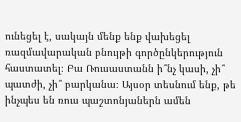ունեցել է, սակայն մենք ենք վախեցել ռազմավարական բնույթի գործընկերություն հաստատել։ Բա Ռուսաստանն ի՞նչ կասի, չի՞ պատժի, չի՞ բարկանա։ Այսօր տեսնում ենք, թե ինչպես են ռուս պաշտոնյաներն ամեն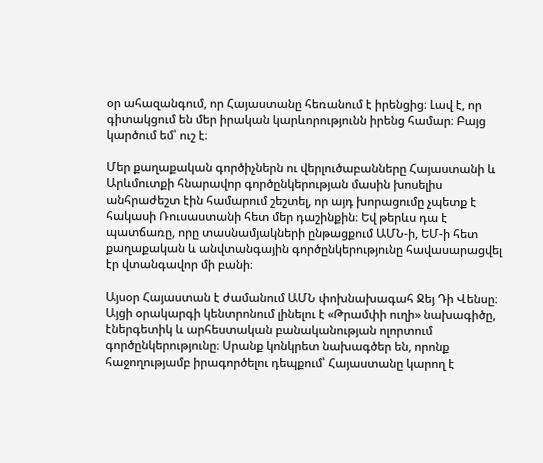օր ահազանգում, որ Հայաստանը հեռանում է իրենցից։ Լավ է, որ գիտակցում են մեր իրական կարևորությունն իրենց համար։ Բայց կարծում եմ՝ ուշ է։

Մեր քաղաքական գործիչներն ու վերլուծաբանները Հայաստանի և Արևմուտքի հնարավոր գործընկերության մասին խոսելիս անհրաժեշտ էին համարում շեշտել, որ այդ խորացումը չպետք է հակասի Ռուսաստանի հետ մեր դաշինքին։ Եվ թերևս դա է պատճառը, որը տասնամյակների ընթացքում ԱՄՆ‑ի, ԵՄ‑ի հետ քաղաքական և անվտանգային գործընկերությունը հավասարացվել էր վտանգավոր մի բանի։

Այսօր Հայաստան է ժամանում ԱՄՆ փոխնախագահ Ջեյ Դի Վենսը։ Այցի օրակարգի կենտրոնում լինելու է «Թրամփի ուղի» նախագիծը, էներգետիկ և արհեստական բանականության ոլորտում գործընկերությունը։ Սրանք կոնկրետ նախագծեր են, որոնք հաջողությամբ իրագործելու դեպքում՝ Հայաստանը կարող է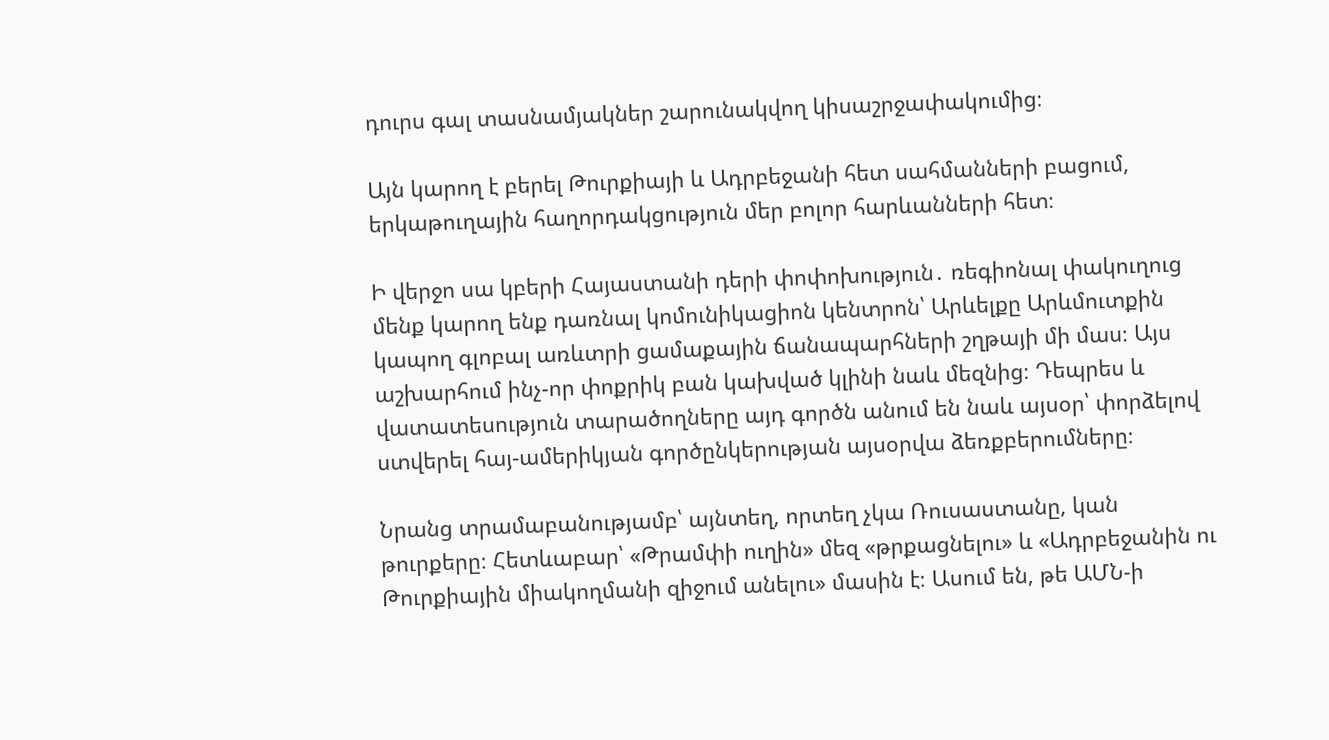դուրս գալ տասնամյակներ շարունակվող կիսաշրջափակումից։

Այն կարող է բերել Թուրքիայի և Ադրբեջանի հետ սահմանների բացում, երկաթուղային հաղորդակցություն մեր բոլոր հարևանների հետ։

Ի վերջո սա կբերի Հայաստանի դերի փոփոխություն․ ռեգիոնալ փակուղուց մենք կարող ենք դառնալ կոմունիկացիոն կենտրոն՝ Արևելքը Արևմուտքին կապող գլոբալ առևտրի ցամաքային ճանապարհների շղթայի մի մաս։ Այս աշխարհում ինչ-որ փոքրիկ բան կախված կլինի նաև մեզնից։ Դեպրես և վատատեսություն տարածողները այդ գործն անում են նաև այսօր՝ փորձելով ստվերել հայ-ամերիկյան գործընկերության այսօրվա ձեռքբերումները։

Նրանց տրամաբանությամբ՝ այնտեղ, որտեղ չկա Ռուսաստանը, կան թուրքերը։ Հետևաբար՝ «Թրամփի ուղին» մեզ «թրքացնելու» և «Ադրբեջանին ու Թուրքիային միակողմանի զիջում անելու» մասին է։ Ասում են, թե ԱՄՆ‑ի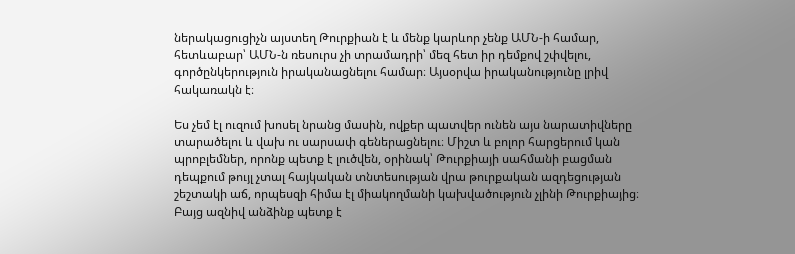ներակացուցիչն այստեղ Թուրքիան է և մենք կարևոր չենք ԱՄՆ‑ի համար, հետևաբար՝ ԱՄՆ‑ն ռեսուրս չի տրամադրի՝ մեզ հետ իր դեմքով շփվելու, գործընկերություն իրականացնելու համար։ Այսօրվա իրականությունը լրիվ հակառակն է։

Ես չեմ էլ ուզում խոսել նրանց մասին, ովքեր պատվեր ունեն այս նարատիվները տարածելու և վախ ու սարսափ գեներացնելու։ Միշտ և բոլոր հարցերում կան պրոբլեմներ, որոնք պետք է լուծվեն, օրինակ՝ Թուրքիայի սահմանի բացման դեպքում թույլ չտալ հայկական տնտեսության վրա թուրքական ազդեցության շեշտակի աճ, որպեսզի հիմա էլ միակողմանի կախվածություն չլինի Թուրքիայից։ Բայց ազնիվ անձինք պետք է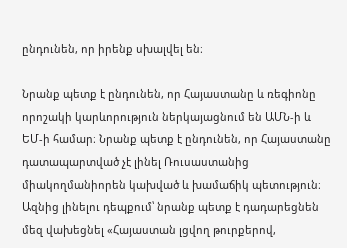ընդունեն, որ իրենք սխալվել են։

Նրանք պետք է ընդունեն, որ Հայաստանը և ռեգիոնը որոշակի կարևորություն ներկայացնում են ԱՄՆ‑ի և ԵՄ‑ի համար։ Նրանք պետք է ընդունեն, որ Հայաստանը դատապարտված չէ լինել Ռուսաստանից միակողմանիորեն կախված և խամաճիկ պետություն։ Ազնից լինելու դեպքում՝ նրանք պետք է դադարեցնեն մեզ վախեցնել «Հայաստան լցվող թուրքերով,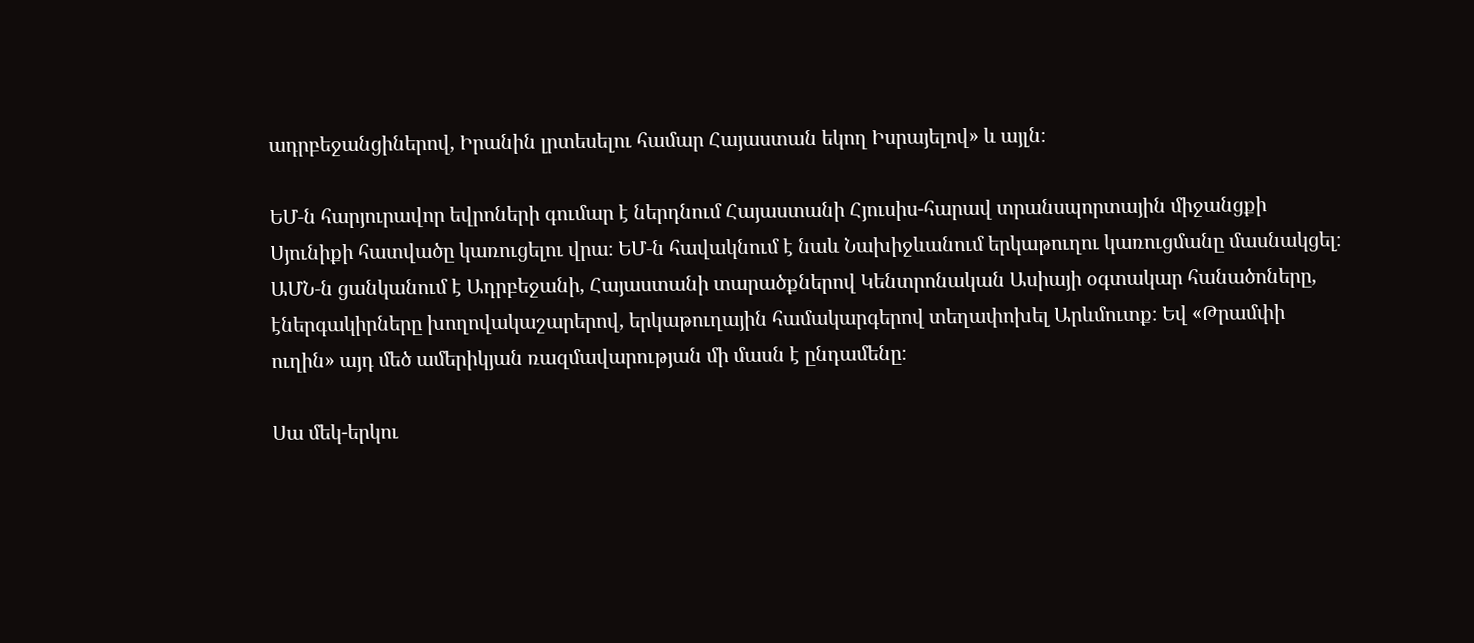ադրբեջանցիներով, Իրանին լրտեսելու համար Հայաստան եկող Իսրայելով» և այլն։

ԵՄ‑ն հարյուրավոր եվրոների գումար է ներդնում Հայաստանի Հյուսիս-հարավ տրանսպորտային միջանցքի Սյունիքի հատվածը կառուցելու վրա։ ԵՄ‑ն հավակնում է նաև Նախիջևանում երկաթուղու կառուցմանը մասնակցել։ ԱՄՆ‑ն ցանկանում է Ադրբեջանի, Հայաստանի տարածքներով Կենտրոնական Ասիայի օգտակար հանածոները, էներգակիրները խողովակաշարերով, երկաթուղային համակարգերով տեղափոխել Արևմուտք։ Եվ «Թրամփի ուղին» այդ մեծ ամերիկյան ռազմավարության մի մասն է ընդամենը։

Սա մեկ-երկու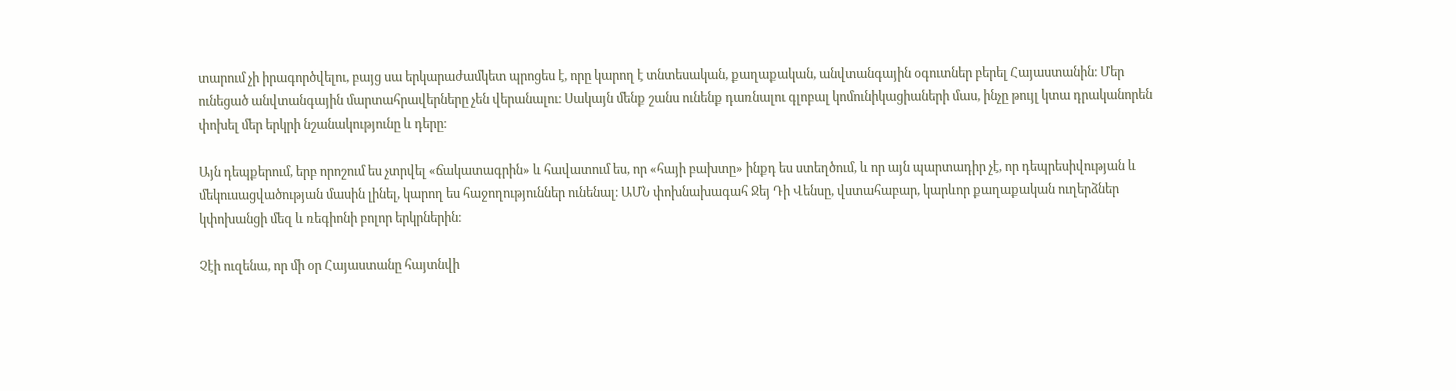տարում չի իրագործվելու, բայց սա երկարաժամկետ պրոցես է, որը կարող է տնտեսական, քաղաքական, անվտանգային օգուտներ բերել Հայաստանին։ Մեր ունեցած անվտանգային մարտահրավերները չեն վերանալու։ Սակայն մենք շանս ունենք դառնալու գլոբալ կոմունիկացիաների մաս, ինչը թույլ կտա դրականորեն փոխել մեր երկրի նշանակությունը և դերը։

Այն դեպքերում, երբ որոշում ես չտրվել «ճակատագրին» և հավատում ես, որ «հայի բախտը» ինքդ ես ստեղծում, և որ այն պարտադիր չէ, որ դեպրեսիվության և մեկուսացվածության մասին լինել, կարող ես հաջողություններ ունենալ։ ԱՄՆ փոխնախագահ Ջեյ Դի Վենսը, վստահաբար, կարևոր քաղաքական ուղերձներ կփոխանցի մեզ և ռեգիոնի բոլոր երկրներին։

Չէի ուզենա, որ մի օր Հայաստանը հայտնվի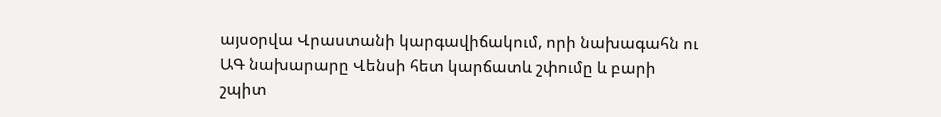այսօրվա Վրաստանի կարգավիճակում, որի նախագահն ու ԱԳ նախարարը Վենսի հետ կարճատև շփումը և բարի շպիտ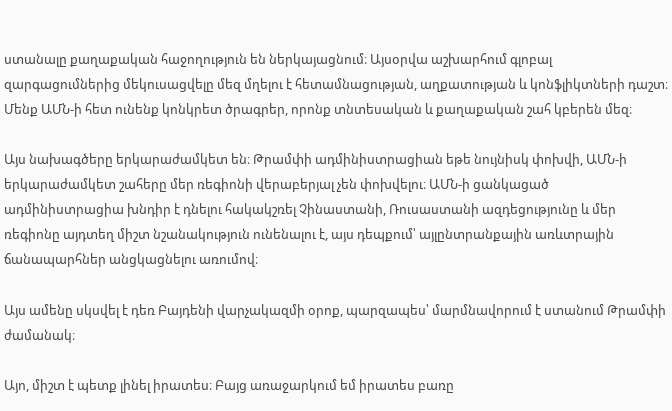ստանալը քաղաքական հաջողություն են ներկայացնում։ Այսօրվա աշխարհում գլոբալ զարգացումներից մեկուսացվելը մեզ մղելու է հետամնացության, աղքատության և կոնֆլիկտների դաշտ։ Մենք ԱՄՆ‑ի հետ ունենք կոնկրետ ծրագրեր, որոնք տնտեսական և քաղաքական շահ կբերեն մեզ։

Այս նախագծերը երկարաժամկետ են։ Թրամփի ադմինիստրացիան եթե նույնիսկ փոխվի, ԱՄՆ‑ի երկարաժամկետ շահերը մեր ռեգիոնի վերաբերյալ չեն փոխվելու։ ԱՄՆ‑ի ցանկացած ադմինիստրացիա խնդիր է դնելու հակակշռել Չինաստանի, Ռուսաստանի ազդեցությունը և մեր ռեգիոնը այդտեղ միշտ նշանակություն ունենալու է, այս դեպքում՝ այլընտրանքային առևտրային ճանապարհներ անցկացնելու առումով։

Այս ամենը սկսվել է դեռ Բայդենի վարչակազմի օրոք, պարզապես՝ մարմնավորում է ստանում Թրամփի ժամանակ։

Այո, միշտ է պետք լինել իրատես։ Բայց առաջարկում եմ իրատես բառը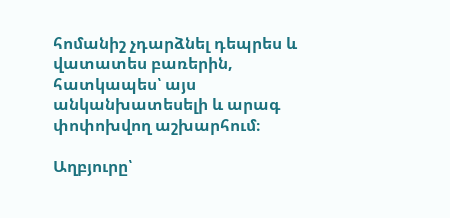հոմանիշ չդարձնել դեպրես և վատատես բառերին, հատկապես՝ այս անկանխատեսելի և արագ փոփոխվող աշխարհում։

Աղբյուրը՝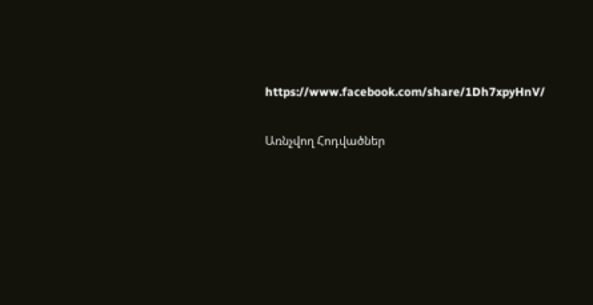https://www.facebook.com/share/1Dh7xpyHnV/

Առնչվող Հոդվածներ